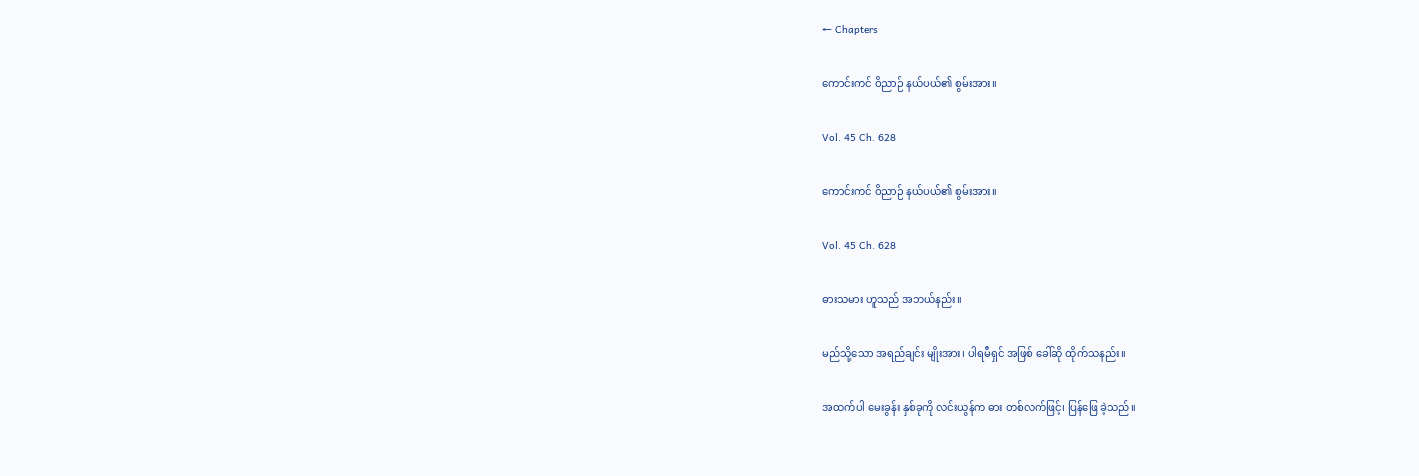← Chapters

ကောင်းကင် ဝိညာဉ် နယ်ပယ်၏ စွမ်းအား။

Vol. 45 Ch. 628

ကောင်းကင် ဝိညာဉ် နယ်ပယ်၏ စွမ်းအား။

Vol. 45 Ch. 628

ဓားသမား ဟူသည် အဘယ်နည်း။

မည်သို့သော အရည်ချင်း မျိုးအား၊ ပါရမီရှင် အဖြစ် ခေါ်ဆို ထိုက်သနည်း။

အထက်ပါ မေးခွန်း နှစ်ခုကို လင်းယွန်က ဓား တစ်လက်ဖြင့်၊ ပြန်ဖြေ ခဲ့သည်။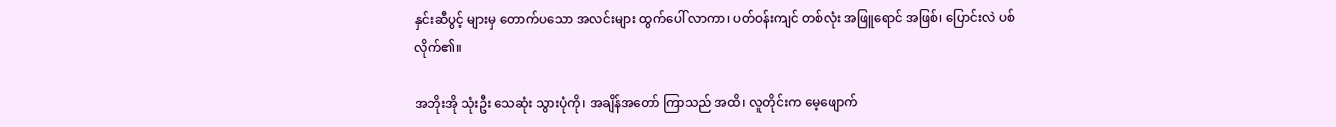နှင်းဆီပွင့် များမှ တောက်ပသော အလင်းများ ထွက်ပေါ် လာကာ၊ ပတ်ဝန်းကျင် တစ်လုံး အဖြူရောင် အဖြစ်၊ ပြောင်းလဲ ပစ် လိုက်၏။

အဘိုးအို သုံးဦး သေဆုံး သွားပုံကို၊ အချိန်အတော် ကြာသည် အထိ၊ လူတိုင်းက မေ့ဖျောက်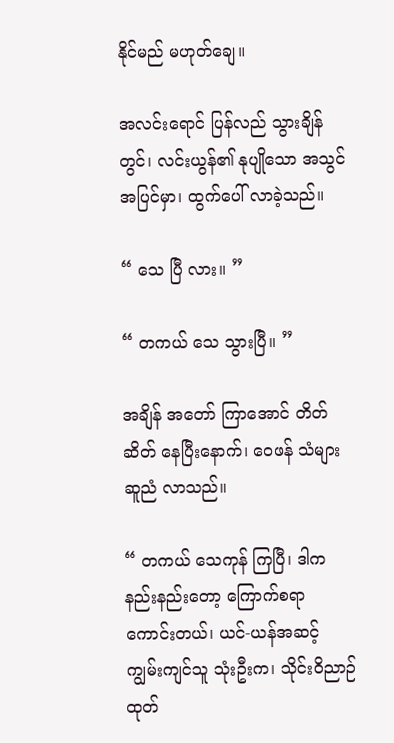နိုင်မည် မဟုတ်ချေ။

အလင်းရောင် ပြန်လည် သွားချိန်တွင်၊ လင်းယွန်၏ နုပျိုသော အသွင် အပြင်မှာ၊ ထွက်ပေါ် လာခဲ့သည်။

“ သေ ပြီ လား။ ”

“ တကယ် သေ သွားပြီ။ ”

အချိန် အတော် ကြာအောင် တိတ်ဆိတ် နေပြီးနောက်၊ ဝေဖန် သံများ ဆူညံ လာသည်။

“ တကယ် သေကုန် ကြပြီ၊ ဒါက နည်းနည်းတော့ ကြောက်စရာ ကောင်းတယ်၊ ယင်-ယန်အဆင့် ကျွမ်းကျင်သူ သုံးဦးက၊ သိုင်းဝိညာဉ် ထုတ်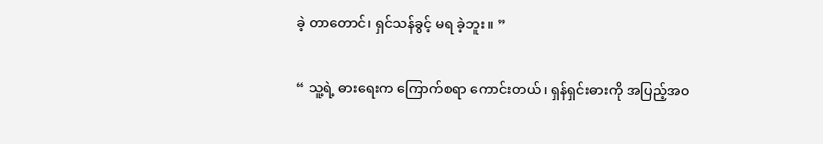ခဲ့ တာတောင်၊ ရှင်သန်ခွင့် မရ ခဲ့ဘူး။ ”

“ သူ့ရဲ့ ဓားရေးက ကြောက်စရာ ကောင်းတယ်၊ ရှန်ရှင်းဓားကို အပြည့်အ၀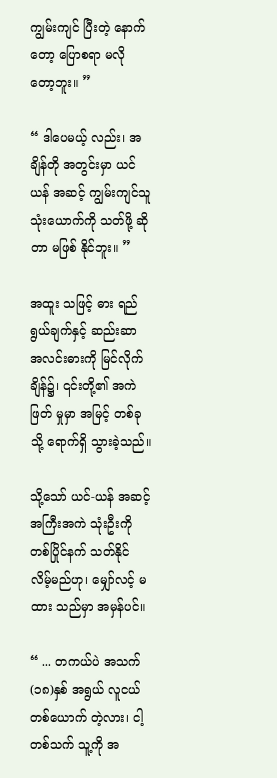ကျွမ်းကျင် ပြီးတဲ့ နောက်တော့ ပြောစရာ မလို တော့ဘူး။ ”

“ ဒါပေမယ့် လည်း၊ အချိန်တို အတွင်းမှာ ယင်ယန် အဆင့် ကျွမ်းကျင်သူ သုံးယောက်ကို သတ်ဖို့ ဆိုတာ မဖြစ် နိုင်ဘူး။ ”

အထူး သဖြင့် ဓား ရည်ရွယ်ချက်နှင့် ဆည်းဆာ အလင်းဓားကို မြင်လိုက် ချိန်၌၊ ၎င်းတို့၏ အကဲဖြတ် မှုမှာ အမြင့် တစ်ခုသို့ ရောက်ရှိ သွားခဲ့သည်။

သို့သော် ယင်-ယန် အဆင့် အကြီးအကဲ သုံးဦးကို တစ်ပြိုင်နက် သတ်နိုင် လိမ့်မည်ဟု၊ မျှော်လင့် မထား သည်မှာ အမှန်ပင်။

“ ... တကယ်ပဲ အသက်(၁၈)နှစ် အရွယ် လူငယ် တစ်ယောက် တဲ့လား၊ ငါ့တစ်သက် သူ့ကို အ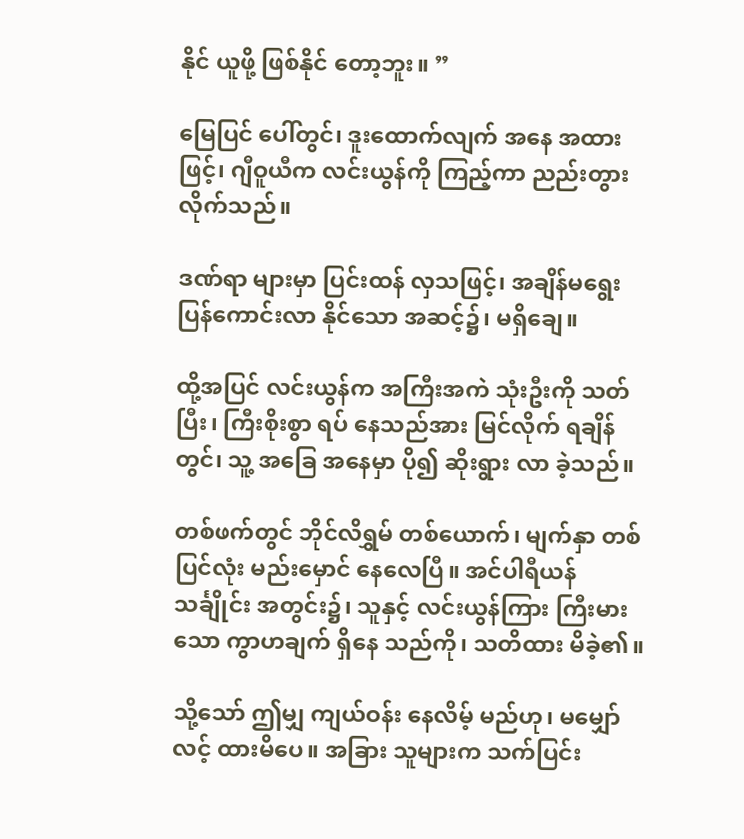နိုင် ယူဖို့ ဖြစ်နိုင် တော့ဘူး။ ”

မြေပြင် ပေါ်တွင်၊ ဒူးထောက်လျက် အနေ အထားဖြင့်၊ ဂျီဝူယီက လင်းယွန်ကို ကြည့်ကာ ညည်းတွား လိုက်သည်။

ဒဏ်ရာ များမှာ ပြင်းထန် လှသဖြင့်၊ အချိန်မရွေး ပြန်ကောင်းလာ နိုင်သော အဆင့်၌၊ မရှိချေ။

ထို့အပြင် လင်းယွန်က အကြီးအကဲ သုံးဦးကို သတ်ပြီး၊ ကြီးစိုးစွာ ရပ် နေသည်အား မြင်လိုက် ရချိန်တွင်၊ သူ့ အခြေ အနေမှာ ပို၍ ဆိုးရွား လာ ခဲ့သည်။

တစ်ဖက်တွင် ဘိုင်လိရွှမ် တစ်ယောက်၊ မျက်နှာ တစ်ပြင်လုံး မည်းမှောင် နေလေပြီ။ အင်ပါရီယန် သင်္ချိုင်း အတွင်း၌၊ သူနှင့် လင်းယွန်ကြား ကြီးမားသော ကွာဟချက် ရှိနေ သည်ကို၊ သတိထား မိခဲ့၏။

သို့သော် ဤမျှ ကျယ်ဝန်း နေလိမ့် မည်ဟု၊ မမျှော်လင့် ထားမိပေ။ အခြား သူများက သက်ပြင်း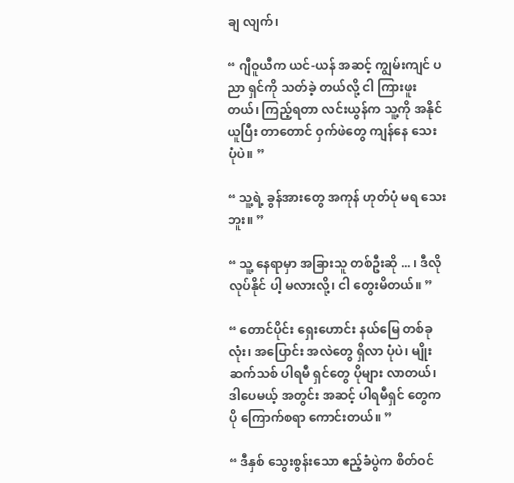ချ လျက်၊

“ ဂျီဝူယီက ယင်-ယန် အဆင့် ကျွမ်းကျင် ပညာ ရှင်ကို သတ်ခဲ့ တယ်လို့ ငါ ကြားဖူးတယ်၊ ကြည့်ရတာ လင်းယွန်က သူ့ကို အနိုင် ယူပြီး တာတောင် ဝှက်ဖဲတွေ ကျန်နေ သေး ပုံပဲ။ ”

“ သူ့ရဲ့ ခွန်အားတွေ အကုန် ဟုတ်ပုံ မရ သေးဘူး။ ”

“ သူ့ နေရာမှာ အခြားသူ တစ်ဦးဆို ... ၊ ဒီလို လုပ်နိုင် ပါ့ မလားလို့၊ ငါ တွေးမိတယ်။ ”

“ တောင်ပိုင်း ရှေးဟောင်း နယ်မြေ တစ်ခုလုံး၊ အပြောင်း အလဲတွေ ရှိလာ ပုံပဲ၊ မျိုးဆက်သစ် ပါရမီ ရှင်တွေ ပိုများ လာတယ်၊ ဒါပေမယ့် အတွင်း အဆင့် ပါရမီရှင် တွေက ပို ကြောက်စရာ ကောင်းတယ်။ ”

“ ဒီနှစ် သွေးစွန်းသော ဧည့်ခံပွဲက စိတ်ဝင်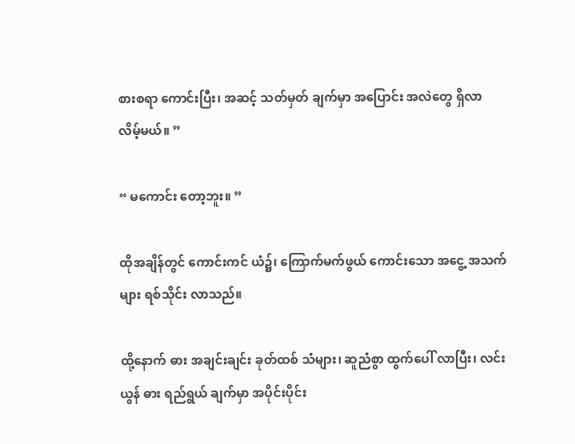စားစရာ ကောင်းပြီး၊ အဆင့် သတ်မှတ် ချက်မှာ အပြောင်း အလဲတွေ ရှိလာ လိမ့်မယ်။ ”

“ မကောင်း တော့ဘူး။ ”

ထိုအချိန်တွင် ကောင်းကင် ယံ၌၊ ကြောက်မက်ဖွယ် ကောင်းသော အငွေ့ အသက်များ ရစ်သိုင်း လာသည်။

ထို့နောက် ဓား အချင်းချင်း ခုတ်ထစ် သံများ၊ ဆူညံစွာ ထွက်ပေါ် လာပြီး၊ လင်းယွန် ဓား ရည်ရွယ် ချက်မှာ အပိုင်းပိုင်း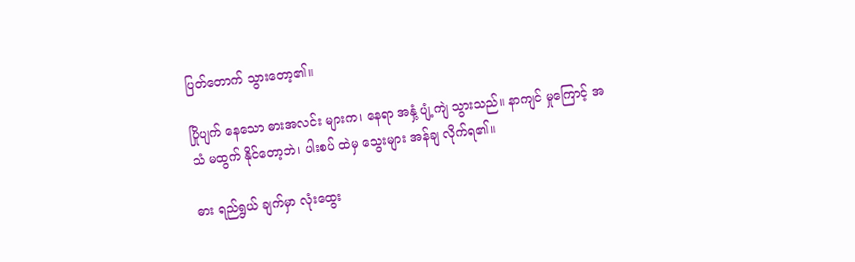ပြတ်တောက် သွားတော့၏။

ပြိုပျက် နေသော ဓားအလင်း များက၊ နေရာ အနှံ့ ပျံ့ကျဲ သွားသည်။ နာကျင် မှုကြောင့် အသံ မထွက် နိုင်တော့ဘဲ၊ ပါးစပ် ထဲမှ သွေးများ အန်ချ လိုက်ရ၏။

ဓား ရည်ရွယ် ချက်မှာ လုံးထွေး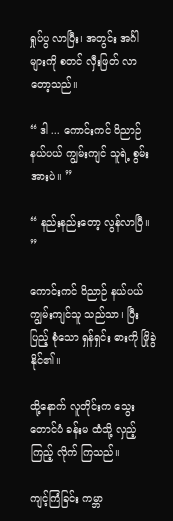ရှုပ်ပွ လာပြီး၊ အတွင်း အင်္ဂါ များကို စတင် လှီးဖြတ် လာ တော့သည်။

“ ဒါ ... ကောင်းကင် ဝိညာဉ် နယ်ပယ် ကျွမ်းကျင် သူရဲ့ စွမ်းအားပဲ။ ”

“ နည်းနည်းတော့ လွန်လာပြီ။ ”

ကောင်းကင် ဝိညာဉ် နယ်ပယ် ကျွမ်းကျင်သူ သည်သာ၊ ပြီးပြည့် စုံသော ရှန်ရှင်း ဓားကို ဖြိုခွဲ နိုင်၏။

ထို့နောက် လူတိုင်းက သွေးတောင်ပံ ခန်းမ ထံသို့ လှည့်ကြည့် လိုက် ကြသည်။

ကျင့်ကြံခြင်း ကမ္ဘာ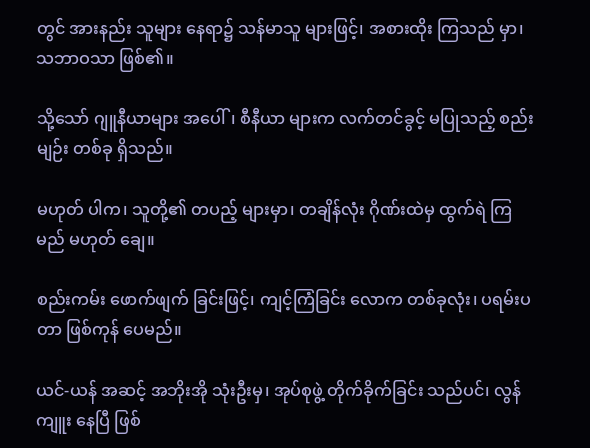တွင် အားနည်း သူများ နေရာ၌ သန်မာသူ များဖြင့်၊ အစားထိုး ကြသည် မှာ၊ သဘာဝသာ ဖြစ်၏။

သို့သော် ဂျူနီယာများ အပေါ်၊ စီနီယာ များက လက်တင်ခွင့် မပြုသည့် စည်းမျဉ်း တစ်ခု ရှိသည်။

မဟုတ် ပါက၊ သူတို့၏ တပည့် များမှာ၊ တချိန်လုံး ဂိုဏ်းထဲမှ ထွက်ရဲ ကြမည် မဟုတ် ချေ။

စည်းကမ်း ဖောက်ဖျက် ခြင်းဖြင့်၊ ကျင့်ကြံခြင်း လောက တစ်ခုလုံး၊ ပရမ်းပတာ ဖြစ်ကုန် ပေမည်။

ယင်-ယန် အဆင့် အဘိုးအို သုံးဦးမှ၊ အုပ်စုဖွဲ့ တိုက်ခိုက်ခြင်း သည်ပင်၊ လွန်ကျူး နေပြီ ဖြစ်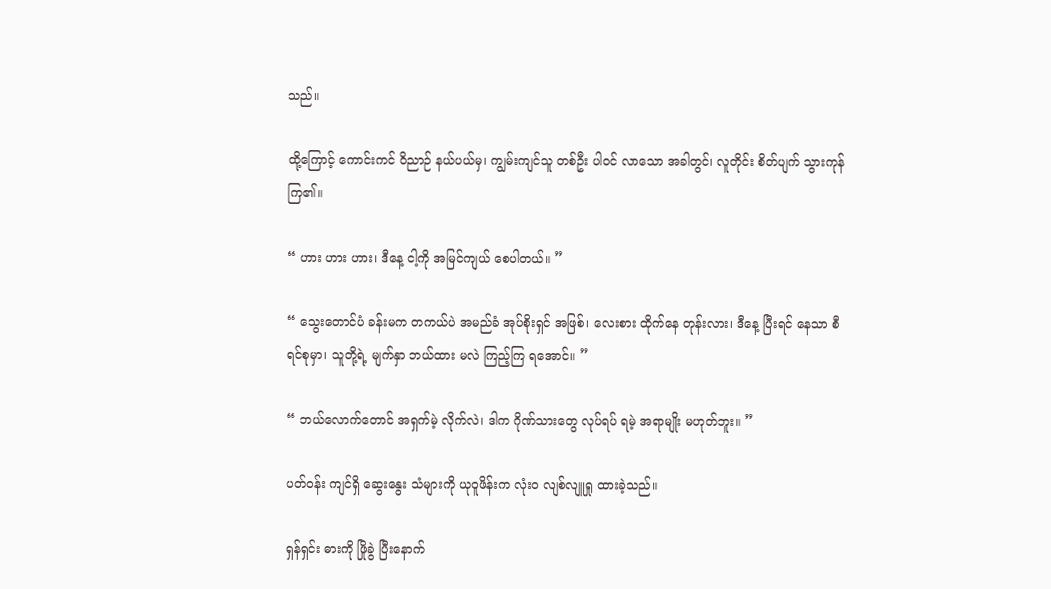သည်။

ထို့ကြောင့် ကောင်းကင် ဝိညာဉ် နယ်ပယ်မှ၊ ကျွမ်းကျင်သူ တစ်ဦး ပါဝင် လာသော အခါတွင်၊ လူတိုင်း စိတ်ပျက် သွားကုန် ကြ၏။

“ ဟား ဟား ဟား၊ ဒီနေ့ ငါ့ကို အမြင်ကျယ် စေပါတယ်။ ”

“ သွေးတောင်ပံ ခန်းမက တကယ်ပဲ အမည်ခံ အုပ်စိုးရှင် အဖြစ်၊ လေးစား ထိုက်နေ တုန်းလား၊ ဒီနေ့ ပြီးရင် နေသာ စီရင်စုမှာ၊ သူတို့ရဲ့ မျက်နှာ ဘယ်ထား မလဲ ကြည့်ကြ ရအောင်။ ”

“ ဘယ်လောက်တောင် အရှက်မဲ့ လိုက်လဲ၊ ဒါက ဂိုဏ်သားတွေ လုပ်ရပ် ရမဲ့ အရာမျိုး မဟုတ်ဘူး။ ”

ပတ်ဝန်း ကျင်ရှိ ဆွေးနွေး သံများကို ယုဝူဖိန်းက လုံးဝ လျစ်လျူရှု ထားခဲ့သည်။

ရှန်ရှင်း ဓားကို ဖြိုခွဲ ပြီးနောက်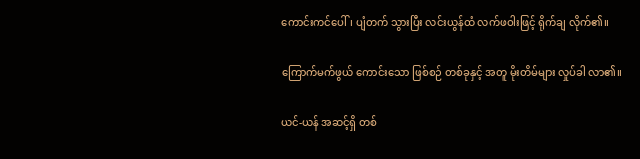ကောင်းကင်ပေါ်၊ ပျံတက် သွားပြီး လင်းယွန်ထံ လက်ဖဝါးဖြင့် ရိုက်ချ လိုက်၏။

ကြောက်မက်ဖွယ် ကောင်းသော ဖြစ်စဉ် တစ်ခုနှင့် အတူ မိုးတိမ်များ လှုပ်ခါ လာ၏။

ယင်-ယန် အဆင့်ရှိ တစ်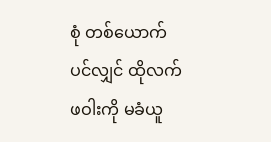စုံ တစ်ယောက် ပင်လျှင် ထိုလက်ဖဝါးကို မခံယူ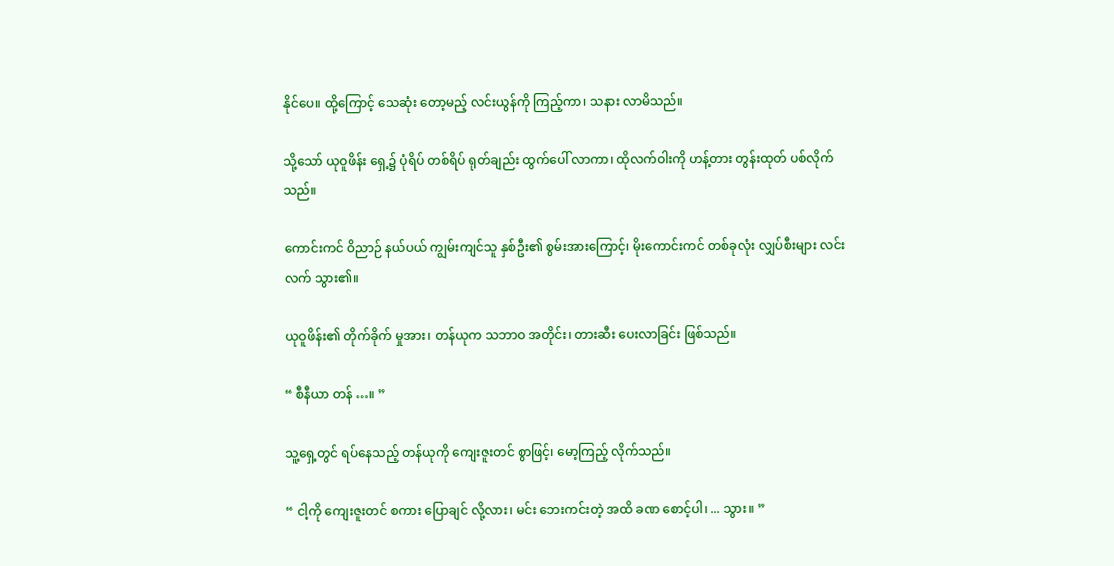နိုင်ပေ။ ထို့ကြောင့် သေဆုံး တော့မည့် လင်းယွန်ကို ကြည့်ကာ၊ သနား လာမိသည်။

သို့သော် ယုဝူဖိန်း ရှေ့၌ ပုံရိပ် တစ်ရိပ် ရုတ်ချည်း ထွက်ပေါ် လာကာ၊ ထိုလက်ဝါးကို ဟန့်တား တွန်းထုတ် ပစ်လိုက်သည်။

ကောင်းကင် ဝိညာဉ် နယ်ပယ် ကျွမ်းကျင်သူ နှစ်ဦး၏ စွမ်းအားကြောင့်၊ မိုးကောင်းကင် တစ်ခုလုံး လျှပ်စီးများ လင်းလက် သွား၏။

ယုဝူဖိန်း၏ တိုက်ခိုက် မှုအား၊ တန်ယုက သဘာဝ အတိုင်း၊ တားဆီး ပေးလာခြင်း ဖြစ်သည်။

“ စီနီယာ တန် …။ ”

သူ့ရှေ့တွင် ရပ်နေသည့် တန်ယုကို ကျေးဇူးတင် စွာဖြင့်၊ မော့ကြည့် လိုက်သည်။

“ ငါ့ကို ကျေးဇူးတင် စကား ပြောချင် လို့လား၊ မင်း ဘေးကင်းတဲ့ အထိ ခဏ စောင့်ပါ၊ ... သွား။ ”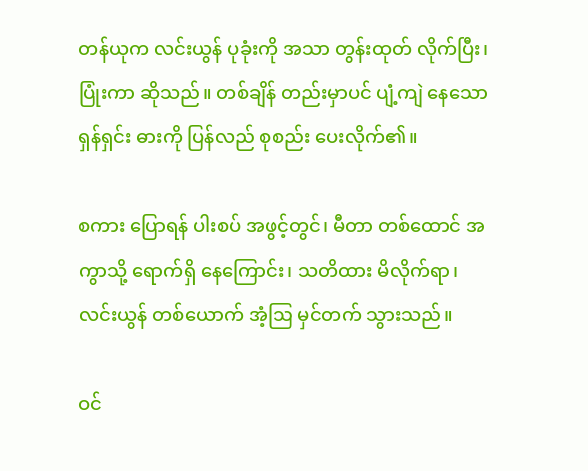တန်ယုက လင်းယွန် ပုခုံးကို အသာ တွန်းထုတ် လိုက်ပြီး၊ ပြုံးကာ ဆိုသည်။ တစ်ချိန် တည်းမှာပင် ပျံ့ကျဲ နေသော ရှန်ရှင်း ဓားကို ပြန်လည် စုစည်း ပေးလိုက်၏။

စကား ပြောရန် ပါးစပ် အဖွင့်တွင်၊ မီတာ တစ်ထောင် အကွာသို့ ရောက်ရှိ နေကြောင်း၊ သတိထား မိလိုက်ရာ၊ လင်းယွန် တစ်ယောက် အံ့ဩ မှင်တက် သွားသည်။

ဝင်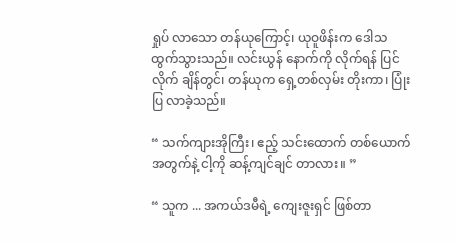ရှုပ် လာသော တန်ယုကြောင့်၊ ယုဝူဖိန်းက ဒေါသ ထွက်သွားသည်။ လင်းယွန် နောက်ကို လိုက်ရန် ပြင်လိုက် ချိန်တွင်၊ တန်ယုက ရှေ့တစ်လှမ်း တိုးကာ၊ ပြုံးပြ လာခဲ့သည်။

“ သက်ကျားအိုကြီး၊ ဧည့် သင်းထောက် တစ်ယောက် အတွက်နဲ့ ငါ့ကို ဆန့်ကျင်ချင် တာလား။ ”

“ သူက ... အကယ်ဒမီရဲ့ ကျေးဇူးရှင် ဖြစ်တာ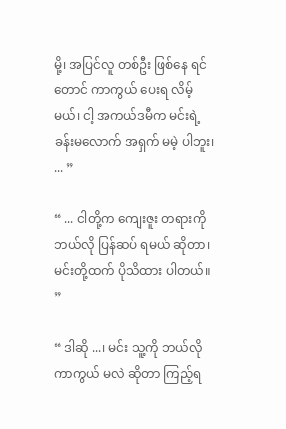မို့၊ အပြင်လူ တစ်ဦး ဖြစ်နေ ရင်တောင် ကာကွယ် ပေးရ လိမ့်မယ်၊ ငါ့ အကယ်ဒမီက မင်းရဲ့ ခန်းမလောက် အရှက် မမဲ့ ပါဘူး၊ ... ”

“ ... ငါတို့က ကျေးဇူး တရားကို ဘယ်လို ပြန်ဆပ် ရမယ် ဆိုတာ၊ မင်းတို့ထက် ပိုသိထား ပါတယ်။ ”

“ ဒါဆို ...၊ မင်း သူ့ကို ဘယ်လို ကာကွယ် မလဲ ဆိုတာ ကြည့်ရ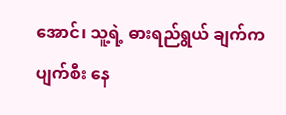အောင်၊ သူ့ရဲ့ ဓားရည်ရွယ် ချက်က ပျက်စီး နေ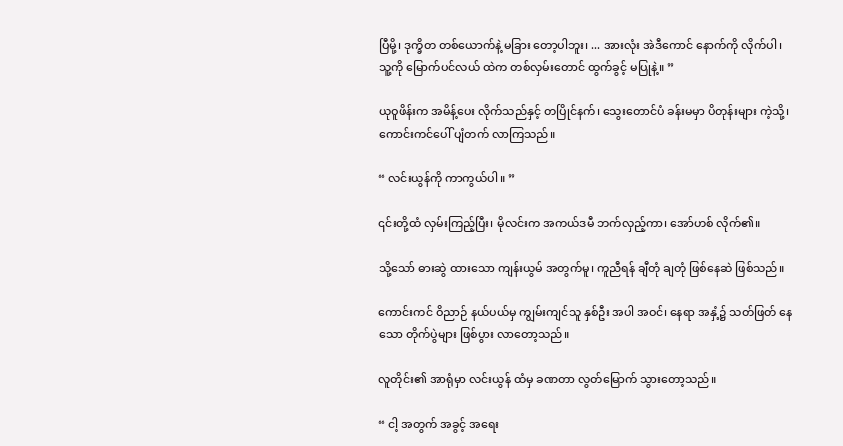ပြီမို့၊ ဒုက္ခိတ တစ်ယောက်နဲ့ မခြား တော့ပါဘူး၊ ... အားလုံး အဲဒီကောင် နောက်ကို လိုက်ပါ၊ သူ့ကို မြောက်ပင်လယ် ထဲက တစ်လှမ်းတောင် ထွက်ခွင့် မပြုနဲ့။ ”

ယုဝူဖိန်းက အမိန့်ပေး လိုက်သည်နှင့် တပြိုင်နက်၊ သွေးတောင်ပံ ခန်းမမှာ ပိတုန်းများ ကဲ့သို့၊ ကောင်းကင်ပေါ် ပျံတက် လာကြသည်။

“ လင်းယွန်ကို ကာကွယ်ပါ။ ”

၎င်းတို့ထံ လှမ်းကြည့်ပြီး၊ မိုလင်းက အကယ်ဒမီ ဘက်လှည့်ကာ၊ အော်ဟစ် လိုက်၏။

သို့သော် ဓားဆွဲ ထားသော ကျန်းယွမ် အတွက်မူ၊ ကူညီရန် ချီတုံ ချတုံ ဖြစ်နေဆဲ ဖြစ်သည်။

ကောင်းကင် ဝိညာဉ် နယ်ပယ်မှ ကျွမ်းကျင်သူ နှစ်ဦး အပါ အဝင်၊ နေရာ အနှံ့၌ သတ်ဖြတ် နေသော တိုက်ပွဲများ ဖြစ်ပွား လာတော့သည်။

လူတိုင်း၏ အာရုံမှာ လင်းယွန် ထံမှ ခဏတာ လွတ်မြောက် သွားတော့သည်။

“ ငါ့ အတွက် အခွင့် အရေး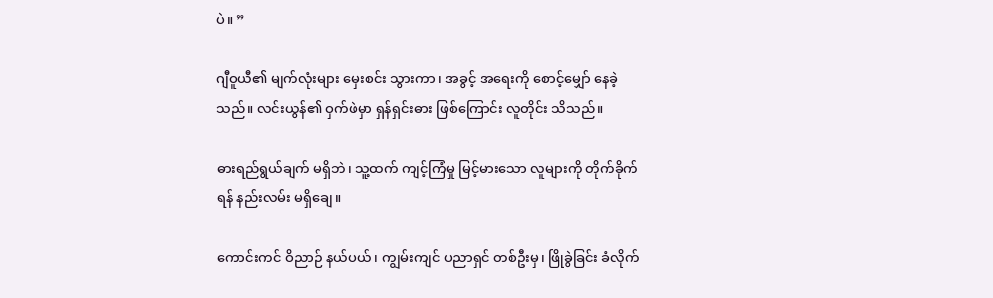ပဲ။ ”

ဂျီဝူယီ၏ မျက်လုံးများ မှေးစင်း သွားကာ၊ အခွင့် အရေးကို စောင့်မျှော် နေခဲ့သည်။ လင်းယွန်၏ ဝှက်ဖဲမှာ ရှန်ရှင်းဓား ဖြစ်ကြောင်း လူတိုင်း သိသည်။

ဓားရည်ရွယ်ချက် မရှိဘဲ၊ သူ့ထက် ကျင့်ကြံမှု မြင့်မားသော လူများကို တိုက်ခိုက်ရန် နည်းလမ်း မရှိချေ။

ကောင်းကင် ဝိညာဉ် နယ်ပယ်၊ ကျွမ်းကျင် ပညာရှင် တစ်ဦးမှ၊ ဖြိုခွဲခြင်း ခံလိုက်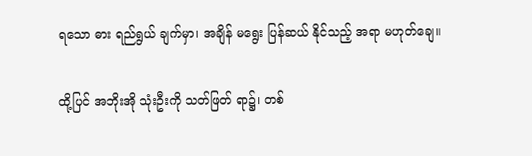ရသော ဓား ရည်ရွယ် ချက်မှာ၊ အချိန် မရွေး ပြန်ဆယ် နိုင်သည့် အရာ မဟုတ်ချေ။

ထို့ပြင် အဘိုးအို သုံးဦးကို သတ်ဖြတ် ရာ၌၊ တစ်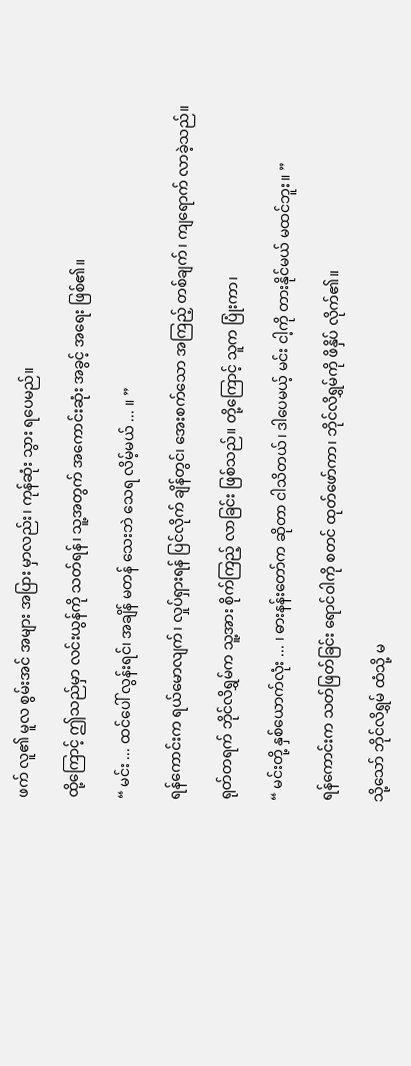ဖက် လူ၏ မူလ စွမ်းအင် အများ အပြား မှာလည်း၊ ကုန်ဆုံး သွား ရပေမည်။

ထို့ကြောင့် ဤသည်မှာ လင်းယွန်ကို သတ်ရန်၊ သူ့အတွက် အကောင်းဆုံး အခွင့် အရေး ဖြစ်၏။

“ မင်း ... ထင်ပေါ် လွန်းရင်၊ အချိန် မတန် သေးဘဲ သေရ လိမ့်မယ် ... ။ ”

ရန်ကောင်းက ရယ်မောလျက်၊ လှုပ်ရှားရန် ပြင်လိုက် ချိန်တွင်၊ အေးစက်သော အကြည့် တစ်ချက်၊ ကျရောက် လာခဲ့သည်။

ရုတ်တရက် ဘိုင်လိရွှမ်က သူ့အား စိုက်ကြည့် လာခြင်း ဖြစ်သည်။ တို့ကြောင့် သူက ပြုံးကာ၊

“ မင်းတို့ နှစ်ယောက်လုံး ... ၊ ဓားနန်းတော်က ဆိုတာ ငါသိတယ်၊ ဒါပေမယ့် မင်း ငါ့ကို တားနိုင်မယ် မထင်ဘူး။ ”

ရန်ကောင်းက သတ်ဖြတ်ခြင်း ရောင်ဝါကို စတင် ထုတ်ဖော်ကာ၊ ဘိုင်လိရွှမ်ကို ဖိနှိပ် လိုက်၏။

သို့သော် ဘိုင်လိရွှမ် ထံသို့ မ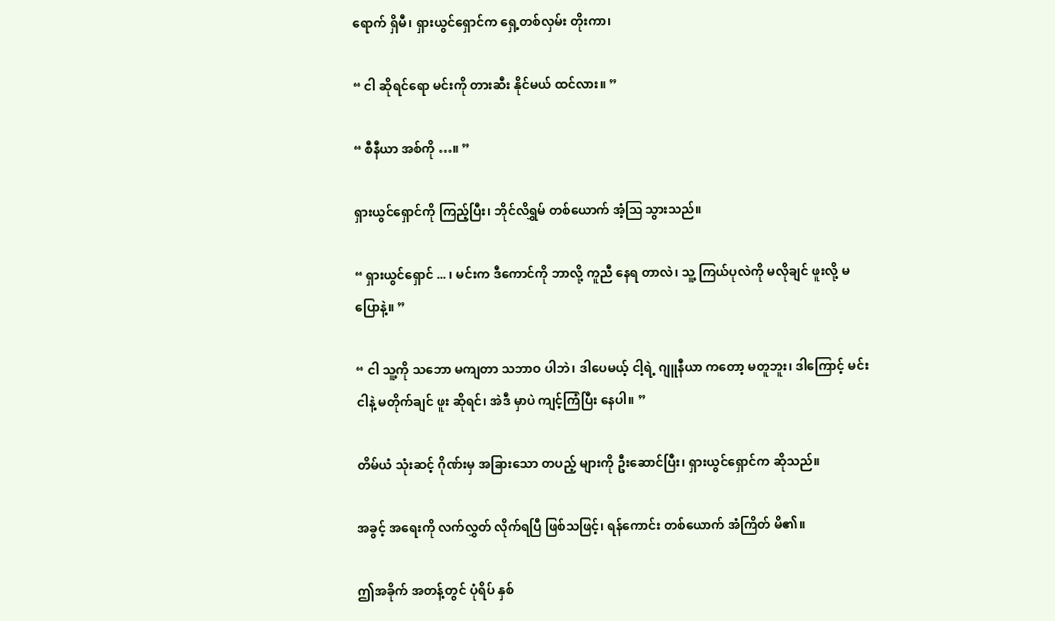ရောက် ရှိမီ၊ ရှားယွင်ရှောင်က ရှေ့တစ်လှမ်း တိုးကာ၊

“ ငါ ဆိုရင်ရော မင်းကို တားဆီး နိုင်မယ် ထင်လား။ ”

“ စီနီယာ အစ်ကို …။ ”

ရှားယွင်ရှောင်ကို ကြည့်ပြီး၊ ဘိုင်လိရွှမ် တစ်ယောက် အံ့ဩ သွားသည်။

“ ရှားယွင်ရှောင် ... ၊ မင်းက ဒီကောင်ကို ဘာလို့ ကူညီ နေရ တာလဲ၊ သူ့ ကြယ်ပုလဲကို မလိုချင် ဖူးလို့ မပြောနဲ့။ ”

“ ငါ သူ့ကို သဘော မကျတာ သဘာဝ ပါဘဲ၊ ဒါပေမယ့် ငါ့ရဲ့ ဂျူနီယာ ကတော့ မတူဘူး၊ ဒါကြောင့် မင်း ငါနဲ့ မတိုက်ချင် ဖူး ဆိုရင်၊ အဲဒီ မှာပဲ ကျင့်ကြံပြီး နေပါ။ ”

တိမ်ယံ သုံးဆင့် ဂိုဏ်းမှ အခြားသော တပည့် များကို ဦးဆောင်ပြီး၊ ရှားယွင်ရှောင်က ဆိုသည်။

အခွင့် အရေးကို လက်လွှတ် လိုက်ရပြီ ဖြစ်သဖြင့်၊ ရန်ကောင်း တစ်ယောက် အံကြိတ် မိ၏။

ဤအခိုက် အတန့်တွင် ပုံရိပ် နှစ်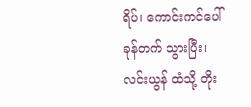ရိပ်၊ ကောင်းကင်ပေါ် ခုန်တက် သွားပြီး၊ လင်းယွန် ထံသို့ တိုး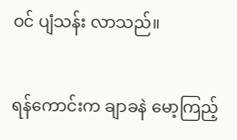ဝင် ပျံသန်း လာသည်။

ရန်ကောင်းက ချာခနဲ မော့ကြည့်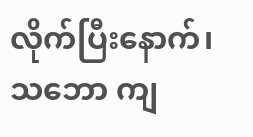လိုက်ပြီးနောက်၊ သဘော ကျ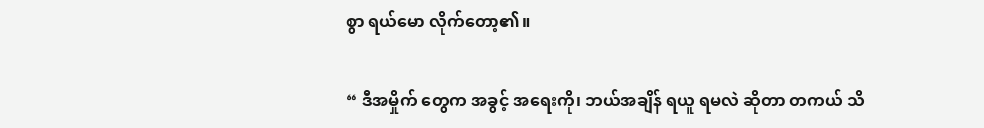စွာ ရယ်မော လိုက်တော့၏။

“ ဒီအမှိုက် တွေက အခွင့် အရေးကို၊ ဘယ်အချိန် ရယူ ရမလဲ ဆိုတာ တကယ် သိ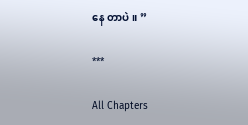နေ တာပဲ။ ”

***

All Chapters